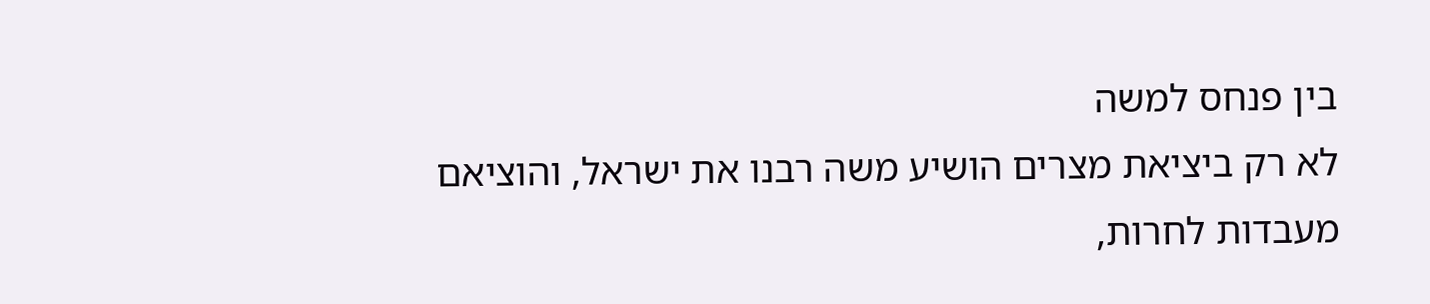בין פנחס למשה
לא רק ביציאת מצרים הושיע משה רבנו את ישראל, והוציאם מעבדות לחרות,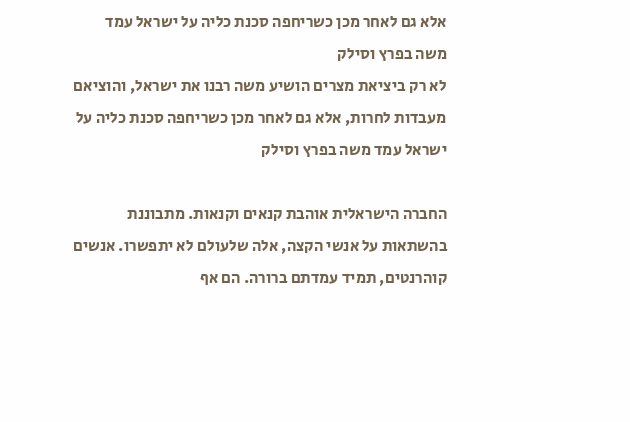אלא גם לאחר מכן כשריחפה סכנת כליה על ישראל עמד משה בפרץ וסילק
לא רק ביציאת מצרים הושיע משה רבנו את ישראל, והוציאם מעבדות לחרות, אלא גם לאחר מכן כשריחפה סכנת כליה על ישראל עמד משה בפרץ וסילק

החברה הישראלית אוהבת קנאים וקנאות. מתבוננת בהשתאות על אנשי הקצה, אלה שלעולם לא יתפשרו. אנשים קוהרנטים, תמיד עמדתם ברורה. הם אף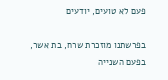פעם לא טועים, יודעים

בפרשתנו מוזכרת שרח, בת אשר, בפעם השנייה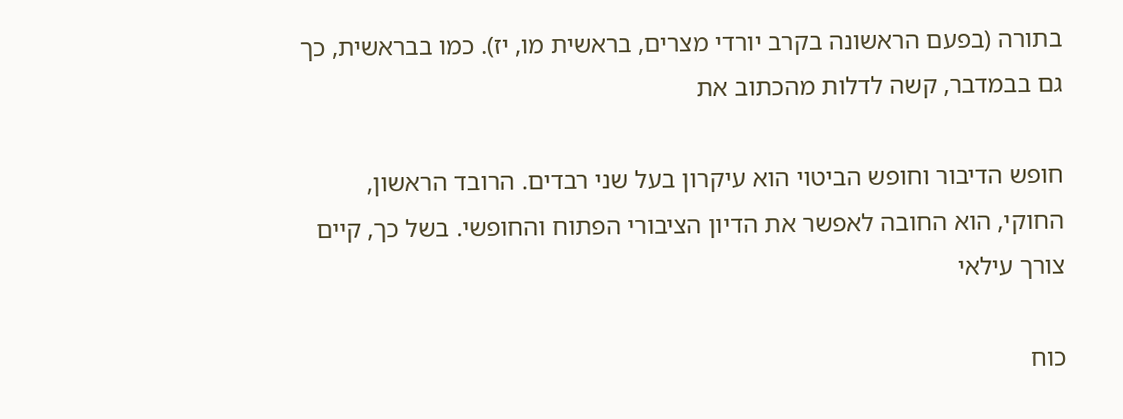בתורה (בפעם הראשונה בקרב יורדי מצרים, בראשית מו, יז). כמו בבראשית, כך גם בבמדבר, קשה לדלות מהכתוב את

חופש הדיבור וחופש הביטוי הוא עיקרון בעל שני רבדים. הרובד הראשון, החוקי, הוא החובה לאפשר את הדיון הציבורי הפתוח והחופשי. בשל כך, קיים צורך עילאי

כוח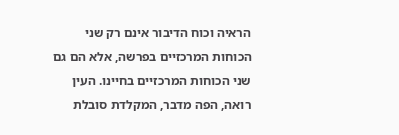הראיה וכוח הדיבור אינם רק שני הכוחות המרכזיים בפרשה, אלא הם גם שני הכוחות המרכזיים בחיינו. העין רואה, הפה מדבר, המקלדת סובלת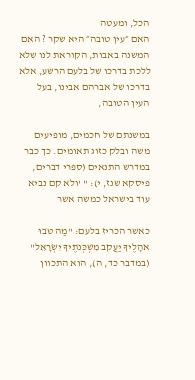הכל, ומעטה
האם ״עין טובה״ היא שקר ? האם המשנה באבות, הקוראת לנו שלא ללכת בדרכו של בלעם הרשע, אלא בדרכו של אברהם אבינו, בעל העין הטובה,

במשנתם של חכמים, מופיעים משה ובלק כזוג תאומים. כך כבר במדרש התנאים (ספרי דברים, פיסקא שנז, י): " 'ולא קם נביא עוד בישראל כמשה אשר

כאשר הכריז בלעם: "מַה טֹּבוּ אֹהָלֶיךָ יַעֲקֹב מִשְׁכְּנֹתֶיךָ יִשְׂרָאֵל" (במדבר כד, ה), הוא התכוון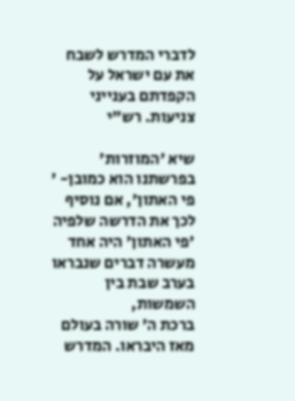לדברי המדרש לשבח את עם ישראל על הקפדתם בענייני צניעות. רש"י

שיא 'המוזרות' בפרשתנו הוא כמובן- ' פי האתון', אם נוסיף לכך את הדרשה שלפיה 'פי האתון' היה אחד מעשרה דברים שנבראו בערב שבת בין השמשות,
ברכת ה' שורה בעולם מאז היבראו. המדרש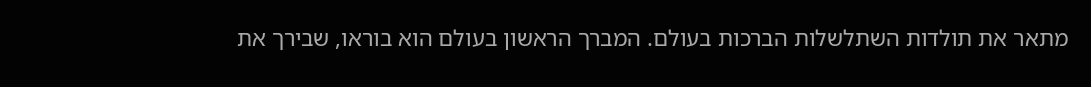מתאר את תולדות השתלשלות הברכות בעולם. המברך הראשון בעולם הוא בוראו, שבירך את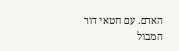האדם. עם חטאי דור המבול